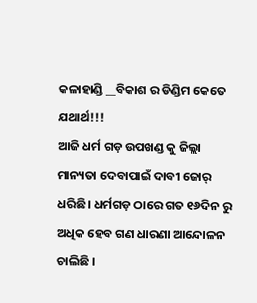କଳାହାଣ୍ଡି __ବିକାଶ ର ଡିଣ୍ଡିମ କେତେ ଯଥାର୍ଥ!!!
ଆଜି ଧର୍ମ ଗଡ଼ ଉପଖଣ୍ଡ କୁ ଜିଲ୍ଲା ମାନ୍ୟତା ଦେବାପାଇଁ ଦାବୀ ଜୋର୍ ଧରିଛି। ଧର୍ମଗଡ଼ ଠାରେ ଗତ ୧୬ଦିନ ରୁ ଅଧିକ ହେବ ଗଣ ଧାରଣା ଆନ୍ଦୋଳନ ଚାଲିଛି ।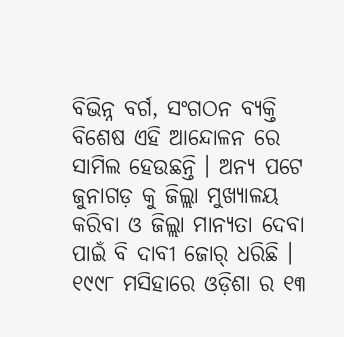ବିଭିନ୍ନ ବର୍ଗ, ସଂଗଠନ ବ୍ୟକ୍ତି ବିଶେଷ ଏହି ଆନ୍ଦୋଳନ ରେ ସାମିଲ ହେଉଛନ୍ତି । ଅନ୍ୟ ପଟେ ଜୁନାଗଡ଼ କୁ ଜିଲ୍ଲା ମୁଖ୍ୟାଳୟ କରିବା ଓ ଜିଲ୍ଲା ମାନ୍ୟତା ଦେବା ପାଇଁ ବି ଦାବୀ ଜୋର୍ ଧରିଛି । ୧୯୯୮ ମସିହାରେ ଓଡ଼ିଶା ର ୧୩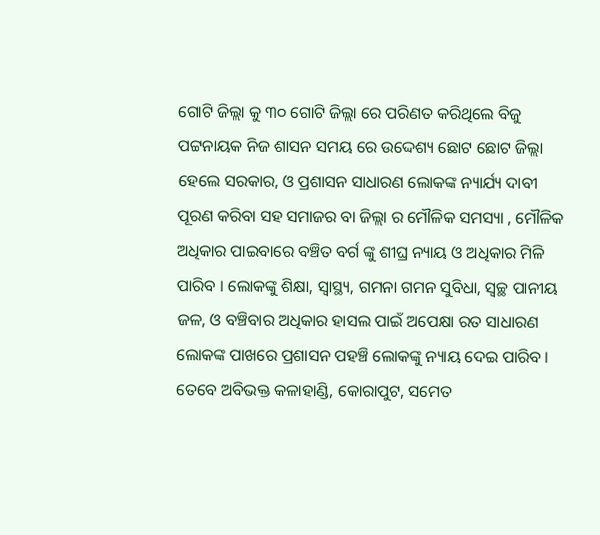ଗୋଟି ଜିଲ୍ଲା କୁ ୩୦ ଗୋଟି ଜିଲ୍ଲା ରେ ପରିଣତ କରିଥିଲେ ବିଜୁ ପଟ୍ଟନାୟକ ନିଜ ଶାସନ ସମୟ ରେ ଉଦ୍ଦେଶ୍ୟ ଛୋଟ ଛୋଟ ଜିଲ୍ଲା ହେଲେ ସରକାର, ଓ ପ୍ରଶାସନ ସାଧାରଣ ଲୋକଙ୍କ ନ୍ୟାର୍ଯ୍ୟ ଦାବୀ ପୂରଣ କରିବା ସହ ସମାଜର ବା ଜିଲ୍ଲା ର ମୌଳିକ ସମସ୍ୟା , ମୌଳିକ ଅଧିକାର ପାଇବାରେ ବଞ୍ଚିତ ବର୍ଗ ଙ୍କୁ ଶୀଘ୍ର ନ୍ୟାୟ ଓ ଅଧିକାର ମିଳି ପାରିବ । ଲୋକଙ୍କୁ ଶିକ୍ଷା, ସ୍ୱାସ୍ଥ୍ୟ, ଗମନା ଗମନ ସୁବିଧା, ସ୍ବଚ୍ଛ ପାନୀୟ ଜଳ, ଓ ବଞ୍ଚିବାର ଅଧିକାର ହାସଲ ପାଇଁ ଅପେକ୍ଷା ରତ ସାଧାରଣ ଲୋକଙ୍କ ପାଖରେ ପ୍ରଶାସନ ପହଞ୍ଚି ଲୋକଙ୍କୁ ନ୍ୟାୟ ଦେଇ ପାରିବ ।
ତେବେ ଅବିଭକ୍ତ କଳାହାଣ୍ଡି, କୋରାପୁଟ, ସମେତ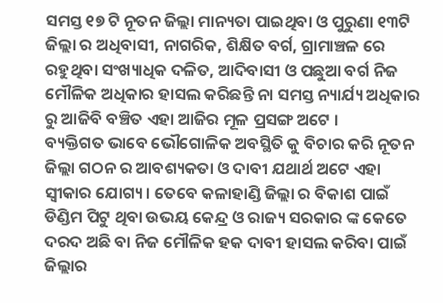ସମସ୍ତ ୧୭ ଟି ନୂତନ ଜିଲ୍ଲା ମାନ୍ୟତା ପାଇଥିବା ଓ ପୁରୁଣା ୧୩ଟି ଜିଲ୍ଲା ର ଅଧିବାସୀ, ନାଗରିକ, ଶିକ୍ଷିତ ବର୍ଗ, ଗ୍ରାମାଞ୍ଚଳ ରେ ରହୁଥିବା ସଂଖ୍ୟାଧିକ ଦଳିତ, ଆଦିବାସୀ ଓ ପଛୁଆ ବର୍ଗ ନିଜ ମୌଳିକ ଅଧିକାର ହାସଲ କରିଛନ୍ତି ନା ସମସ୍ତ ନ୍ୟାର୍ଯ୍ୟ ଅଧିକାର ରୁ ଆଜିବି ବଞ୍ଚିତ ଏହା ଆଜିର ମୂଳ ପ୍ରସଙ୍ଗ ଅଟେ ।
ବ୍ୟକ୍ତିଗତ ଭାବେ ଭୌଗୋଳିକ ଅବସ୍ଥିତି କୁ ବିଚାର କରି ନୂତନ ଜିଲ୍ଲା ଗଠନ ର ଆବଶ୍ୟକତା ଓ ଦାବୀ ଯଥାର୍ଥ ଅଟେ ଏହା ସ୍ୱୀକାର ଯୋଗ୍ୟ । ତେବେ କଳାହାଣ୍ଡି ଜିଲ୍ଲା ର ବିକାଶ ପାଇଁ ଡିଣ୍ଡିମ ପିଟୁ ଥିବା ଉଭୟ କେନ୍ଦ୍ର ଓ ରାଜ୍ୟ ସରକାର ଙ୍କ କେତେ ଦରଦ ଅଛି ବା ନିଜ ମୌଳିକ ହକ ଦାବୀ ହାସଲ କରିବା ପାଇଁ ଜିଲ୍ଲାର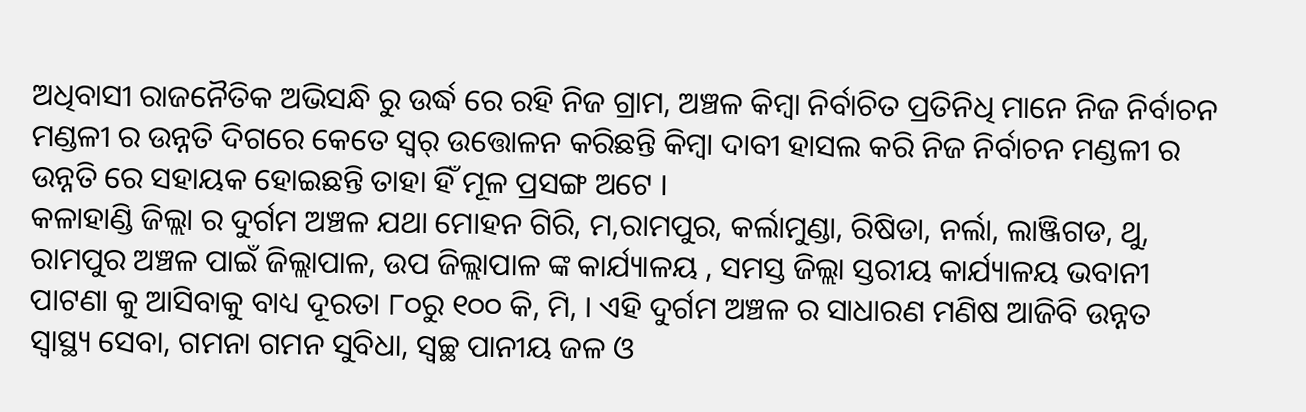ଅଧିବାସୀ ରାଜନୈତିକ ଅଭିସନ୍ଧି ରୁ ଉର୍ଦ୍ଧ ରେ ରହି ନିଜ ଗ୍ରାମ, ଅଞ୍ଚଳ କିମ୍ବା ନିର୍ବାଚିତ ପ୍ରତିନିଧି ମାନେ ନିଜ ନିର୍ବାଚନ ମଣ୍ଡଳୀ ର ଉନ୍ନତି ଦିଗରେ କେତେ ସ୍ୱର୍ ଉତ୍ତୋଳନ କରିଛନ୍ତି କିମ୍ବା ଦାବୀ ହାସଲ କରି ନିଜ ନିର୍ବାଚନ ମଣ୍ଡଳୀ ର ଉନ୍ନତି ରେ ସହାୟକ ହୋଇଛନ୍ତି ତାହା ହିଁ ମୂଳ ପ୍ରସଙ୍ଗ ଅଟେ ।
କଳାହାଣ୍ଡି ଜିଲ୍ଲା ର ଦୁର୍ଗମ ଅଞ୍ଚଳ ଯଥା ମୋହନ ଗିରି, ମ,ରାମପୁର, କର୍ଲାମୁଣ୍ଡା, ରିଷିଡା, ନର୍ଲା, ଲାଞ୍ଜିଗଡ, ଥୁ, ରାମପୁର ଅଞ୍ଚଳ ପାଇଁ ଜିଲ୍ଲାପାଳ, ଉପ ଜିଲ୍ଲାପାଳ ଙ୍କ କାର୍ଯ୍ୟାଳୟ , ସମସ୍ତ ଜିଲ୍ଲା ସ୍ତରୀୟ କାର୍ଯ୍ୟାଳୟ ଭବାନୀ ପାଟଣା କୁ ଆସିବାକୁ ବାଧ୍ୟ ଦୂରତା ୮୦ରୁ ୧୦୦ କି, ମି, । ଏହି ଦୁର୍ଗମ ଅଞ୍ଚଳ ର ସାଧାରଣ ମଣିଷ ଆଜିବି ଉନ୍ନତ ସ୍ୱାସ୍ଥ୍ୟ ସେବା, ଗମନା ଗମନ ସୁବିଧା, ସ୍ବଚ୍ଛ ପାନୀୟ ଜଳ ଓ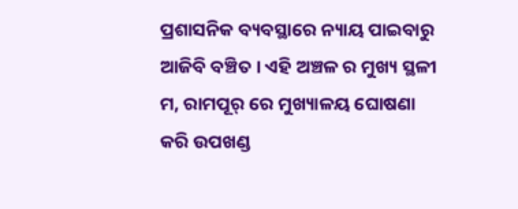ପ୍ରଶାସନିକ ବ୍ୟବସ୍ଥାରେ ନ୍ୟାୟ ପାଇବାରୁ ଆଜିବି ବଞ୍ଚିତ । ଏହି ଅଞ୍ଚଳ ର ମୁଖ୍ୟ ସ୍ଥଳୀ ମ, ରାମପୂର୍ ରେ ମୁଖ୍ୟାଳୟ ଘୋଷଣା କରି ଉପଖଣ୍ଡ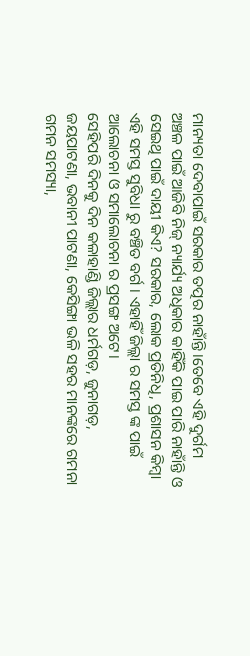ମାନ୍ୟତା ଦେବାପାଇଁ ସରକାର ତତ୍ପର ନାହାଁନ୍ତି।ତେବେ ଏହି ଦୁର୍ଗମ ଅଞ୍ଚଳ ପାଇଁ ଆଜିବି ନିଜ୍ ନ୍ୟାର୍ଯ୍ୟ ଅଧିକାର କାହିଁକି ପାଇ ପାରି ନାହାଁନ୍ତି ଓ ସେଇଥି ପାଇଁ ଦାୟୀ କିଏ? ସରକାର, ଲୋକ ପ୍ରତିନିଧି, ପ୍ରଶାସନ କିମ୍ବା ଏହି ସମସ୍ତ ସୁବିଧା ରୁ ବଞ୍ଚିତ ବର୍ଗ । ଏହାହିଁ ଜିଲ୍ଲା ର ସମସ୍ତ ଙ୍କ ପାଇଁ ଆଲୋଚନା ଓ ସମାଲୋଚନା ର ପ୍ରସଙ୍ଗ ଅଟେ।
ସେହିପରି ଦିନକୁ ଦିନ କଳାହାଣ୍ଡି ଜିଲ୍ଲାର ଧର୍ମଗଡ଼, ଜୁନାଗଡ଼, ଜୟପାଟଣା, ଭବାନୀ ପାଟଣା, କେସିଙ୍ଗା ଭଳି ସହର ମାନଙ୍କରେ ଗମନା ଗମନ ସମସ୍ୟା,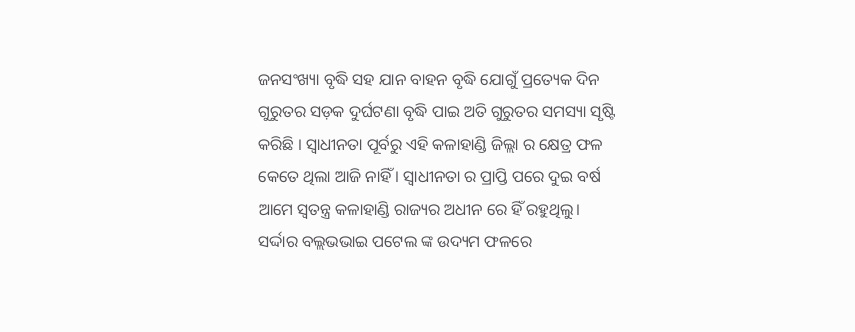ଜନସଂଖ୍ୟା ବୃଦ୍ଧି ସହ ଯାନ ବାହନ ବୃଦ୍ଧି ଯୋଗୁଁ ପ୍ରତ୍ୟେକ ଦିନ ଗୁରୁତର ସଡ଼କ ଦୁର୍ଘଟଣା ବୃଦ୍ଧି ପାଇ ଅତି ଗୁରୁତର ସମସ୍ୟା ସୃଷ୍ଟି କରିଛି । ସ୍ଵାଧୀନତା ପୂର୍ବରୁ ଏହି କଳାହାଣ୍ଡି ଜିଲ୍ଲା ର କ୍ଷେତ୍ର ଫଳ କେତେ ଥିଲା ଆଜି ନାହିଁ । ସ୍ଵାଧୀନତା ର ପ୍ରାପ୍ତି ପରେ ଦୁଇ ବର୍ଷ ଆମେ ସ୍ଵତନ୍ତ୍ର କଳାହାଣ୍ଡି ରାଜ୍ୟର ଅଧୀନ ରେ ହିଁ ରହୁଥିଲୁ। ସର୍ଦ୍ଦାର ବଲ୍ଲଭଭାଇ ପଟେଲ ଙ୍କ ଉଦ୍ୟମ ଫଳରେ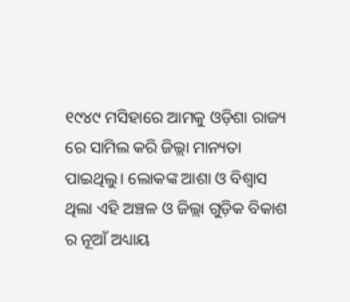୧୯୪୯ ମସିହାରେ ଆମକୁ ଓଡ଼ିଶା ରାଜ୍ୟ ରେ ସାମିଲ କରି ଜିଲ୍ଲା ମାନ୍ୟତା ପାଇଥିଲୁ। ଲୋକଙ୍କ ଆଶା ଓ ବିଶ୍ବାସ ଥିଲା ଏହି ଅଞ୍ଚଳ ଓ ଜିଲ୍ଲା ଗୁଡ଼ିକ ବିକାଶ ର ନୂଆଁ ଅଧ୍ୟାୟ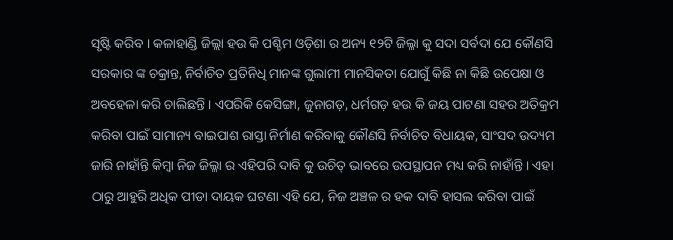ସୃଷ୍ଟି କରିବ । କଳାହାଣ୍ଡି ଜିଲ୍ଲା ହଉ କି ପଶ୍ଚିମ ଓଡ଼ିଶା ର ଅନ୍ୟ ୧୨ଟି ଜିଲ୍ଳା କୁ ସଦା ସର୍ବଦା ଯେ କୌଣସି ସରକାର ଙ୍କ ଚକ୍ରାନ୍ତ, ନିର୍ବାଚିତ ପ୍ରତିନିଧି ମାନଙ୍କ ଗୁଲାମୀ ମାନସିକତା ଯୋଗୁଁ କିଛି ନା କିଛି ଉପେକ୍ଷା ଓ ଅବହେଳା କରି ଚାଲିଛନ୍ତି । ଏପରିକି କେସିଙ୍ଗା, ଜୁନାଗଡ଼, ଧର୍ମଗଡ଼ ହଉ କି ଜୟ ପାଟଣା ସହର ଅତିକ୍ରମ କରିବା ପାଇଁ ସାମାନ୍ୟ ବାଇପାଶ ରାସ୍ତା ନିର୍ମାଣ କରିବାକୁ କୌଣସି ନିର୍ବାଚିତ ବିଧାୟକ, ସାଂସଦ ଉଦ୍ୟମ ଜାରି ନାହାଁନ୍ତି କିମ୍ବା ନିଜ ଜିଲ୍ଳା ର ଏହିପରି ଦାବି କୁ ଉଚିତ୍ ଭାବରେ ଉପସ୍ଥାପନ ମଧ୍ୟ କରି ନାହାଁନ୍ତି । ଏହା ଠାରୁ ଆହୁରି ଅଧିକ ପୀଡା ଦାୟକ ଘଟଣା ଏହି ଯେ, ନିଜ ଅଞ୍ଚଳ ର ହକ ଦାବି ହାସଲ କରିବା ପାଇଁ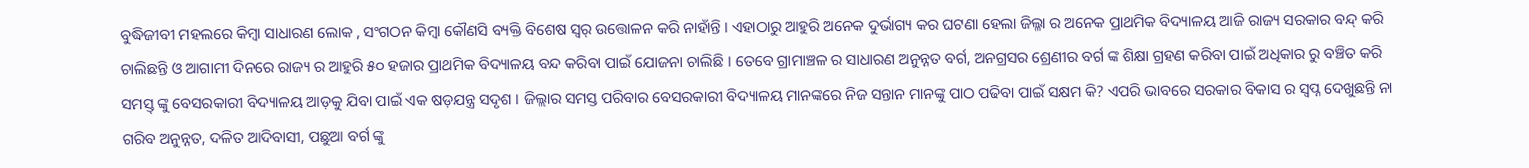ବୁଦ୍ଧିଜୀବୀ ମହଲରେ କିମ୍ବା ସାଧାରଣ ଲୋକ , ସଂଗଠନ କିମ୍ବା କୌଣସି ବ୍ୟକ୍ତି ବିଶେଷ ସ୍ଵର୍ ଉତ୍ତୋଳନ କରି ନାହାଁନ୍ତି । ଏହାଠାରୁ ଆହୁରି ଅନେକ ଦୁର୍ଭାଗ୍ୟ କର ଘଟଣା ହେଲା ଜିଲ୍ଳା ର ଅନେକ ପ୍ରାଥମିକ ବିଦ୍ୟାଳୟ ଆଜି ରାଜ୍ୟ ସରକାର ବନ୍ଦ୍ କରି ଚାଲିଛନ୍ତି ଓ ଆଗାମୀ ଦିନରେ ରାଜ୍ୟ ର ଆହୁରି ୫୦ ହଜାର ପ୍ରାଥମିକ ବିଦ୍ୟାଳୟ ବନ୍ଦ କରିବା ପାଇଁ ଯୋଜନା ଚାଲିଛି । ତେବେ ଗ୍ରାମାଞ୍ଚଳ ର ସାଧାରଣ ଅନୁନ୍ନତ ବର୍ଗ, ଅନଗ୍ରସର ଶ୍ରେଣୀର ବର୍ଗ ଙ୍କ ଶିକ୍ଷା ଗ୍ରହଣ କରିବା ପାଇଁ ଅଧିକାର ରୁ ବଞ୍ଚିତ କରି ସମସ୍ତ୍ ଙ୍କୁ ବେସରକାରୀ ବିଦ୍ୟାଳୟ ଆଡ଼କୁ ଯିବା ପାଇଁ ଏକ ଷଡ଼ଯନ୍ତ୍ର ସଦୃଶ । ଜିଲ୍ଲାର ସମସ୍ତ ପରିବାର ବେସରକାରୀ ବିଦ୍ୟାଳୟ ମାନଙ୍କରେ ନିଜ ସନ୍ତାନ ମାନଙ୍କୁ ପାଠ ପଢିବା ପାଇଁ ସକ୍ଷମ କି? ଏପରି ଭାବରେ ସରକାର ବିକାସ ର ସ୍ବପ୍ନ ଦେଖୁଛନ୍ତି ନା ଗରିବ ଅନୁନ୍ନତ, ଦଳିତ ଆଦିବାସୀ, ପଛୁଆ ବର୍ଗ ଙ୍କୁ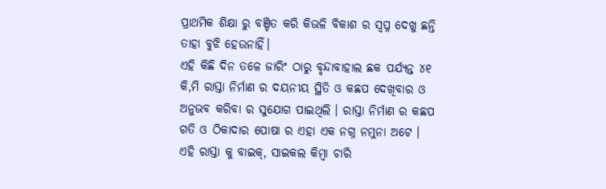ପ୍ରାଥମିକ ଶିକ୍ଷା ରୁ ବଞ୍ଚିତ କରି କିଭଳି ବିକାଶ ର ସ୍ବପ୍ନ ଦେଖୁ ଛନ୍ତି ତାହା ବୁଝି ହେଉନାହିଁ।
ଏହି କିଛି ଦିନ ତଳେ ଜାରିଂ ଠାରୁ ବୃନ୍ଦାବାହାଲ ଛକ ପର୍ଯ୍ୟନ୍ତ ୪୧ କି,ମି ରାସ୍ତା ନିର୍ମାଣ ର ଦୟନୀୟ ସ୍ଥିତି ଓ କଛପ ଦେଖିବାର ଓ ଅନୁଭବ କରିବା ର ସୁଯୋଗ ପାଇଥିଲି । ରାସ୍ତା ନିର୍ମାଣ ର କଛପ ଗତି ଓ ଠିକାଦାର ପୋଷା ର ଏହା ଏକ ନଗ୍ନ ନମୁନା ଅଟେ । ଏହି ରାସ୍ତା କୁ ବାଇକ୍, ସାଇକଲ କିମ୍ବା ଚାରି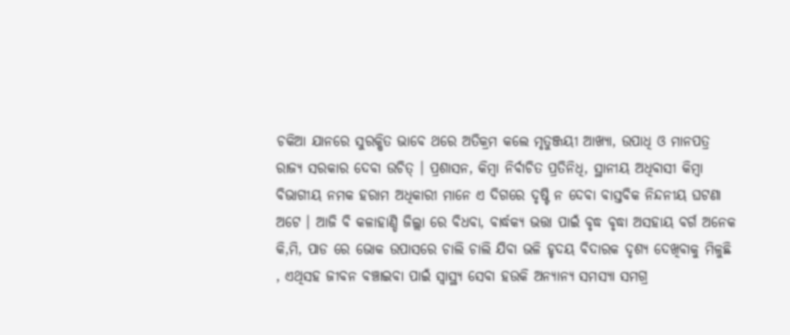ଚକିଆ ଯାନରେ ସୁରକ୍ଷିତ ଭାବେ ଥରେ ଅତିକ୍ରମ କଲେ ମୃତୁଞ୍ଜୟୀ ଆଖ୍ୟା, ଉପାଧି ଓ ମାନପତ୍ର ରାଜ୍ୟ ସରକାର ଦେବା ଉଚିତ୍ । ପ୍ରଶାସନ, କିମ୍ବା ନିର୍ବାଚିତ ପ୍ରତିନିଧି, ସ୍ଥାନୀୟ ଅଧିବାସୀ କିମ୍ବା ବିଭାଗୀୟ ନମକ ହରାମ ଅଧିକାରୀ ମାନେ ଏ ଦିଗରେ ଦୃଷ୍ଟି ନ ଦେବା ବାସ୍ତବିକ ନିନ୍ଦନୀୟ ଘଟଣା ଅଟେ । ଆଜି ବି କଳାହାଣ୍ଡି ଜିଲ୍ଲା ରେ ବିଧବା, ବାର୍ଦ୍ଧକ୍ୟ ଭତ୍ତା ପାଇଁ ବୃଦ୍ଧ ବୃଦ୍ଧା ଅସହାୟ ବର୍ଗ ଅନେକ କି,ମି, ପାଡ ରେ ଭୋକ ଉପାସରେ ଚାଲି ଚାଲି ଯିବା ଭଳି ହୃଦୟ ବିଦାରକ ଦୃଶ୍ୟ ଦେଖିବାକୁ ମିଳୁଛି , ଏଥିସହ ଜୀବନ ବଞ୍ଚାଇବା ପାଇଁ ସ୍ୱାସ୍ଥ୍ୟ ସେବା ହଉକି ଅନ୍ୟାନ୍ୟ ସମସ୍ୟା ସମଗ୍ର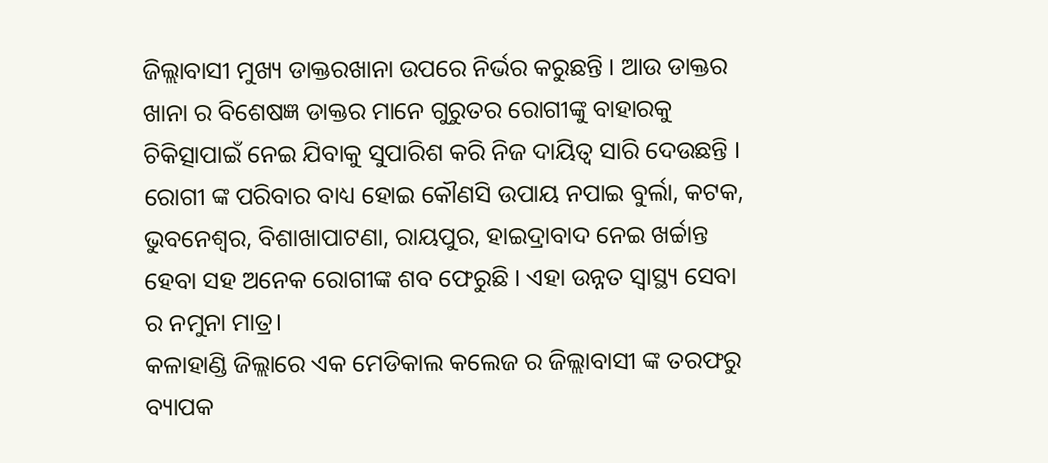ଜିଲ୍ଲାବାସୀ ମୁଖ୍ୟ ଡାକ୍ତରଖାନା ଉପରେ ନିର୍ଭର କରୁଛନ୍ତି । ଆଉ ଡାକ୍ତର ଖାନା ର ବିଶେଷଜ୍ଞ ଡାକ୍ତର ମାନେ ଗୁରୁତର ରୋଗୀଙ୍କୁ ବାହାରକୁ ଚିକିତ୍ସାପାଇଁ ନେଇ ଯିବାକୁ ସୁପାରିଶ କରି ନିଜ ଦାୟିତ୍ବ ସାରି ଦେଉଛନ୍ତି । ରୋଗୀ ଙ୍କ ପରିବାର ବାଧ୍ୟ ହୋଇ କୌଣସି ଉପାୟ ନପାଇ ବୁର୍ଲା, କଟକ, ଭୁବନେଶ୍ୱର, ବିଶାଖାପାଟଣା, ରାୟପୁର, ହାଇଦ୍ରାବାଦ ନେଇ ଖର୍ଚ୍ଚାନ୍ତ ହେବା ସହ ଅନେକ ରୋଗୀଙ୍କ ଶବ ଫେରୁଛି । ଏହା ଉନ୍ନତ ସ୍ୱାସ୍ଥ୍ୟ ସେବା ର ନମୁନା ମାତ୍ର।
କଳାହାଣ୍ଡି ଜିଲ୍ଲାରେ ଏକ ମେଡିକାଲ କଲେଜ ର ଜିଲ୍ଲାବାସୀ ଙ୍କ ତରଫରୁ ବ୍ୟାପକ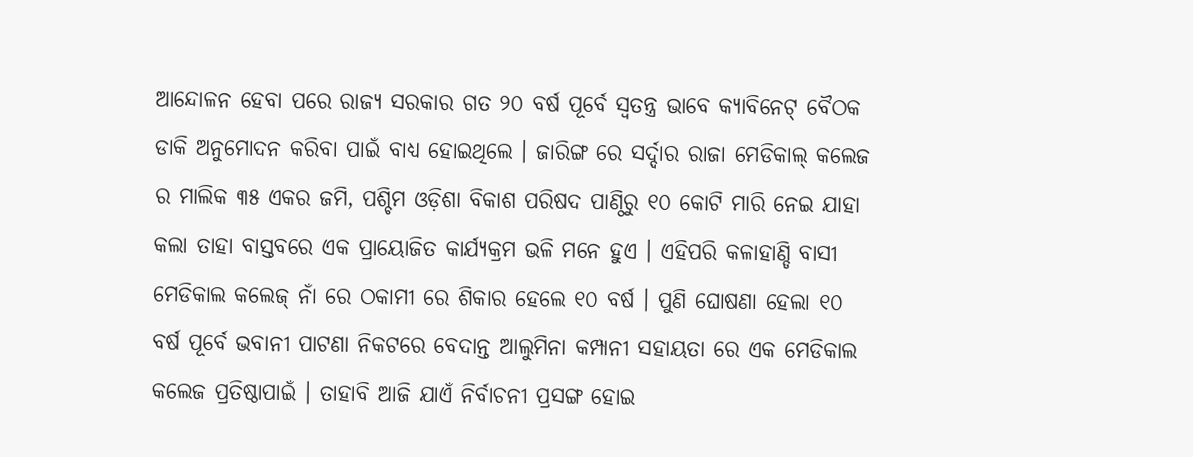ଆନ୍ଦୋଳନ ହେବା ପରେ ରାଜ୍ୟ ସରକାର ଗତ ୨୦ ବର୍ଷ ପୂର୍ବେ ସ୍ଵତନ୍ତ୍ର ଭାବେ କ୍ୟାବିନେଟ୍ ବୈଠକ ଡାକି ଅନୁମୋଦନ କରିବା ପାଇଁ ବାଧ୍ୟ ହୋଇଥିଲେ । ଜାରିଙ୍ଗ ରେ ସର୍ଦ୍ଦାର ରାଜା ମେଡିକାଲ୍ କଲେଜ ର ମାଲିକ ୩୫ ଏକର ଜମି, ପଶ୍ଚିମ ଓଡ଼ିଶା ବିକାଶ ପରିଷଦ ପାଣ୍ଠିରୁ ୧୦ କୋଟି ମାରି ନେଇ ଯାହା କଲା ତାହା ବାସ୍ତବରେ ଏକ ପ୍ରାୟୋଜିତ କାର୍ଯ୍ୟକ୍ରମ ଭଳି ମନେ ହୁଏ । ଏହିପରି କଳାହାଣ୍ଡି ବାସୀ ମେଡିକାଲ କଲେଜ୍ ନାଁ ରେ ଠକାମୀ ରେ ଶିକାର ହେଲେ ୧୦ ବର୍ଷ । ପୁଣି ଘୋଷଣା ହେଲା ୧୦ ବର୍ଷ ପୂର୍ବେ ଭବାନୀ ପାଟଣା ନିକଟରେ ବେଦାନ୍ତ ଆଲୁମିନା କମ୍ପାନୀ ସହାୟତା ରେ ଏକ ମେଡିକାଲ କଲେଜ ପ୍ରତିଷ୍ଠାପାଇଁ । ତାହାବି ଆଜି ଯାଏଁ ନିର୍ବାଚନୀ ପ୍ରସଙ୍ଗ ହୋଇ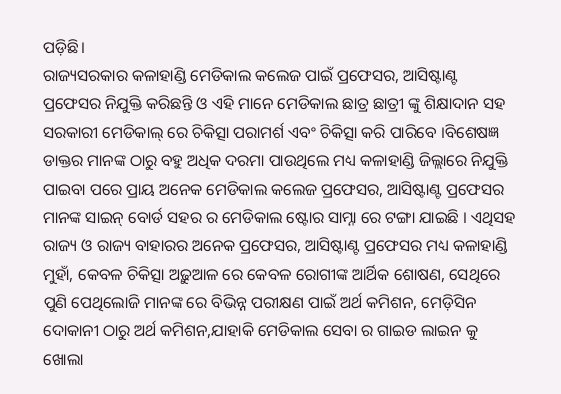ପଡ଼ିଛି।
ରାଜ୍ୟସରକାର କଳାହାଣ୍ଡି ମେଡିକାଲ କଲେଜ ପାଇଁ ପ୍ରଫେସର, ଆସିଷ୍ଟାଣ୍ଟ ପ୍ରଫେସର ନିଯୁକ୍ତି କରିଛନ୍ତି ଓ ଏହି ମାନେ ମେଡିକାଲ ଛାତ୍ର ଛାତ୍ରୀ ଙ୍କୁ ଶିକ୍ଷାଦାନ ସହ ସରକାରୀ ମେଡିକାଲ୍ ରେ ଚିକିତ୍ସା ପରାମର୍ଶ ଏବଂ ଚିକିତ୍ସା କରି ପାରିବେ ।ବିଶେଷଜ୍ଞ ଡାକ୍ତର ମାନଙ୍କ ଠାରୁ ବହୁ ଅଧିକ ଦରମା ପାଉଥିଲେ ମଧ୍ୟ କଳାହାଣ୍ଡି ଜିଲ୍ଲାରେ ନିଯୁକ୍ତି ପାଇବା ପରେ ପ୍ରାୟ ଅନେକ ମେଡିକାଲ କଲେଜ ପ୍ରଫେସର, ଆସିଷ୍ଟାଣ୍ଟ ପ୍ରଫେସର ମାନଙ୍କ ସାଇନ୍ ବୋର୍ଡ ସହର ର ମେଡିକାଲ ଷ୍ଟୋର ସାମ୍ନା ରେ ଟଙ୍ଗା ଯାଇଛି । ଏଥିସହ ରାଜ୍ୟ ଓ ରାଜ୍ୟ ବାହାରର ଅନେକ ପ୍ରଫେସର, ଆସିଷ୍ଟାଣ୍ଟ ପ୍ରଫେସର ମଧ୍ୟ କଳାହାଣ୍ଡି ମୁହାଁ, କେବଳ ଚିକିତ୍ସା ଅଢ଼ୁଆଳ ରେ କେବଳ ରୋଗୀଙ୍କ ଆର୍ଥିକ ଶୋଷଣ, ସେଥିରେ ପୁଣି ପେଥିଲୋଜି ମାନଙ୍କ ରେ ବିଭିନ୍ନ ପରୀକ୍ଷଣ ପାଇଁ ଅର୍ଥ କମିଶନ, ମେଡ଼ିସିନ ଦୋକାନୀ ଠାରୁ ଅର୍ଥ କମିଶନ,ଯାହାକି ମେଡିକାଲ ସେବା ର ଗାଇଡ ଲାଇନ କୁ ଖୋଲା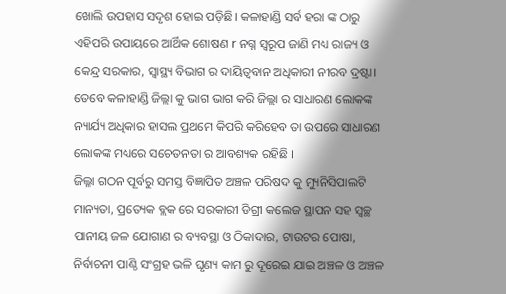ଖୋଲି ଉପହାସ ସଦୃଶ ହୋଇ ପଡ଼ିଛି। କଳାହାଣ୍ଡି ସର୍ବ ହରା ଙ୍କ ଠାରୁ ଏହିପରି ଉପାୟରେ ଆର୍ଥିକ ଶୋଷଣ r ନଗ୍ନ ସ୍ୱରୂପ ଜାଣି ମଧ୍ୟ ରାଜ୍ୟ ଓ କେନ୍ଦ୍ର ସରକାର, ସ୍ୱାସ୍ଥ୍ୟ ବିଭାଗ ର ଦାୟିତ୍ବବାନ ଅଧିକାରୀ ନୀରବ ଦ୍ରଷ୍ଟା।
ତେବେ କଳାହାଣ୍ଡି ଜିଲ୍ଲା କୁ ଭାଗ ଭାଗ କରି ଜିଲ୍ଲା ର ସାଧାରଣ ଲୋକଙ୍କ ନ୍ୟାର୍ଯ୍ୟ ଅଧିକାର ହାସଲ ପ୍ରଥମେ କିପରି କରିହେବ ତା ଉପରେ ସାଧାରଣ ଲୋକଙ୍କ ମଧ୍ୟରେ ସଚେତନତା ର ଆବଶ୍ୟକ ରହିଛି ।
ଜିଲ୍ଳା ଗଠନ ପୂର୍ବରୁ ସମସ୍ତ ବିଜ୍ଞାପିତ ଅଞ୍ଚଳ ପରିଷଦ କୁ ମ୍ୟୁନିସିପାଲଟି ମାନ୍ୟତା, ପ୍ରତ୍ୟେକ ବ୍ଲକ ରେ ସରକାରୀ ଡିଗ୍ରୀ କଲେଜ ସ୍ଥାପନ ସହ ସ୍ବଚ୍ଛ ପାନୀୟ ଜଳ ଯୋଗାଣ ର ବ୍ୟବସ୍ଥା ଓ ଠିକାଦାର, ଟାଉଟର ପୋଷା, ନିର୍ବାଚନୀ ପାଣ୍ଠି ସଂଗ୍ରହ ଭଳି ଘୃଣ୍ୟ କାମ ରୁ ଦୂରେଇ ଯାଇ ଅଞ୍ଚଳ ଓ ଅଞ୍ଚଳ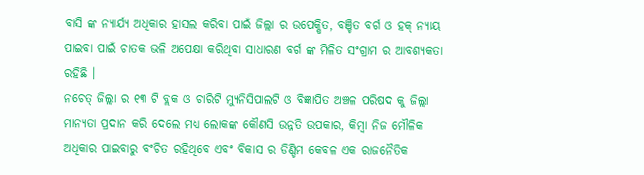ବାସି ଙ୍କ ନ୍ୟାର୍ଯ୍ୟ ଅଧିକାର ହାସଲ କରିବା ପାଇଁ ଜିଲ୍ଲା ର ଉପେକ୍ଷିତ, ବଞ୍ଚିତ ବର୍ଗ ଓ ହକ୍ ନ୍ୟାୟ ପାଇବା ପାଇଁ ଚାତକ ଭଳି ଅପେକ୍ଷା କରିଥିବା ସାଧାରଣ ବର୍ଗ ଙ୍କ ମିଳିତ ସଂଗ୍ରାମ ର ଆବଶ୍ୟକତା ରହିଛି ।
ନଚେତ୍ ଜିଲ୍ଲା ର ୧୩ ଟି ବ୍ଲକ ଓ ଚାରିଟି ମ୍ୟୁନିସିପାଲଟି ଓ ବିଜ୍ଞାପିତ ଅଞ୍ଚଳ ପରିଷଦ କୁ ଜିଲ୍ଲା ମାନ୍ୟତା ପ୍ରଦାନ କରି ଦେଲେ ମଧ୍ୟ ଲୋକଙ୍କ କୌଣସି ଉନ୍ନତି ଉପକାର, କିମ୍ବା ନିଜ ମୌଳିକ ଅଧିକାର ପାଇବାରୁ ବଂଚିତ ରହିଥିବେ ଏବଂ ବିକାସ ର ଡିଣ୍ଡିମ କେବଳ ଏକ ରାଜନୈତିକ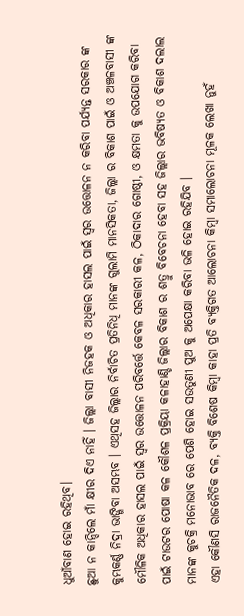ଧୁଆଁବାଣ ହୋଇ ରହିଥିବ।
ଛୁଆ ନ କାନ୍ଦିଲେ ମାଁ କ୍ଷୀର ଦିଏ ନାହିଁ । ଜିଲ୍ଲା ବାସୀ ନିଜହକ ଓ ଅଧିକାର ହାସଲ ପାଇଁ ସ୍ୱର ଉତ୍ତୋଳନ ନ କରିବା ପର୍ଯ୍ୟନ୍ତ ସରକାର ଙ୍କ କୁମ୍ଭକର୍ଣ୍ଣ ନିଦ୍ରା ଭାଙ୍ଗିବା ଅସମ୍ଭବ । ଏଥିସହ ଜିଲ୍ଲାର ନିର୍ବାଚିତ ପ୍ରତିନିଧି ମାନଙ୍କ ଗୁଲାମି ମାନସିକତା, ଜିଲ୍ଲା ର ବିକାଶ ପାଇଁ ଓ ଅଞ୍ଚଳବାସୀ ଙ୍କ ମୌଳିକ ଅଧିକାର ହାସଲ ପାଇଁ ସ୍ୱର ଉତ୍ତୋଳନ ପରିବର୍ତ୍ତେ କେବଳ ସରକାରୀ କଳ, ଠିକାଦାର ଗୋଷ୍ଠୀ, ଓ କ୍ଷମତା କୁ ଉପଯୋଗ କରିବା ପାଇଁ ଟାଉଟର ପୋଷା କଳ କୌଶଳ ପ୍ରକ୍ରିୟା କଳାହାଣ୍ଡି ଜିଲ୍ଲାର ବିକାଶ ର ଶତ୍ରୁ ବିବେଚନା ହେବା ସହ ଜିଲ୍ଲାର ଭବିଷ୍ୟତ ଓ ବିକାଶ ଦଲାଲ ମାନଙ୍କ କୁଚକ୍ରି ମନୋଭାବ ରେ ପେଶି ହୋଇ ସଉତୁଣୀ ପୁଅ କୁ ଅପେକ୍ଷା କରିବା ଭଳି ହୋଇ ରହିଯିବ ।
ଏହା କୌଣସି ରାଜନୈତିକ ଦଳ, ବ୍ୟକ୍ତି ବିଶେଷ କିମ୍ବା କାହା ପ୍ରତି ବ୍ୟକ୍ତିଗତ ଆଲୋଚନା କିମ୍ବା ସମାଲୋଚନା ମୂଳକ ଲେଖା ନୁହଁ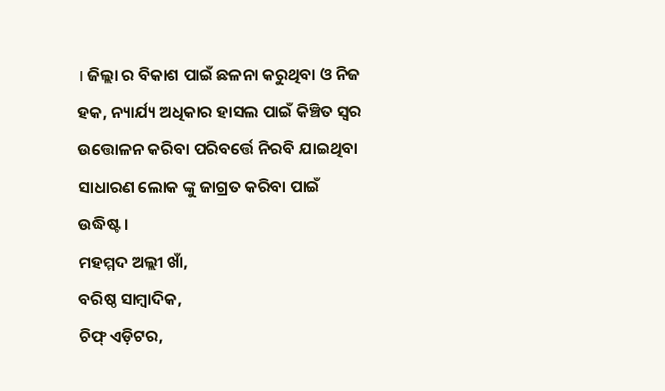। ଜିଲ୍ଲା ର ବିକାଶ ପାଇଁ ଛଳନା କରୁଥିବା ଓ ନିଜ ହକ, ନ୍ୟାର୍ଯ୍ୟ ଅଧିକାର ହାସଲ ପାଇଁ କିଞ୍ଚିତ ସ୍ୱର ଉତ୍ତୋଳନ କରିବା ପରିବର୍ତ୍ତେ ନିରବି ଯାଇଥିବା ସାଧାରଣ ଲୋକ ଙ୍କୁ ଜାଗ୍ରତ କରିବା ପାଇଁ ଉଦ୍ଧିଷ୍ଟ।
ମହମ୍ମଦ ଅଲ୍ଲୀ ଖାଁ,
ବରିଷ୍ଠ ସାମ୍ବାଦିକ,
ଚିଫ୍ ଏଡ଼ିଟର,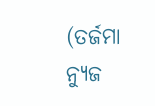(ତର୍ଜମା ନ୍ୟୁଜ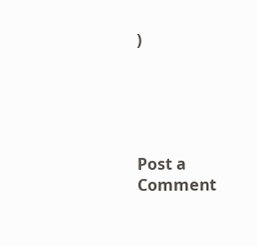)





Post a Comment